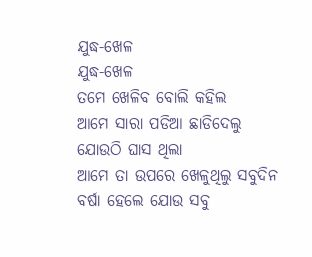ଯୁଦ୍ଧ-ଖେଳ
ଯୁଦ୍ଧ-ଖେଳ
ତମେ ଖେଳିବ ବୋଲି କହିଲ
ଆମେ ସାରା ପଡିଆ ଛାଡିଦେଲୁ
ଯୋଉଠି ଘାସ ଥିଲା
ଆମେ ତା ଉପରେ ଖେଳୁଥିଲୁ ସବୁଦିନ
ବର୍ଷା ହେଲେ ଯୋଉ ସବୁ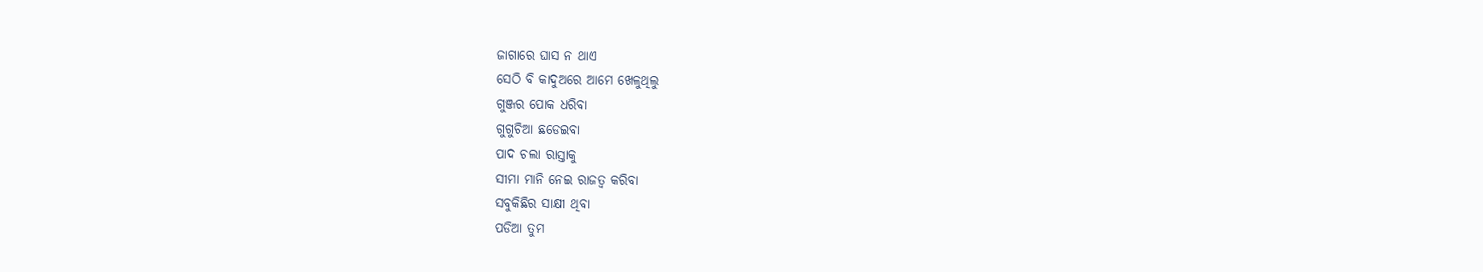ଜାଗାରେ ଘାସ ନ ଥାଏ
ସେଠି ବି କାଦୁଅରେ ଆମେ ଖେଳୁଥିଲୁ
ଗୁଞ୍ଜର ପୋକ ଧରିବା
ଗୁଗୁଚିଆ ଛଡେଇବା
ପାଦ ଚଲା ରାସ୍ତାକୁ
ସୀମା ମାନି ନେଇ ରାଜତ୍ୱ କରିବା
ସବୁକିଛିର ସାକ୍ଷୀ ଥିବା
ପଡିଆ ତୁମ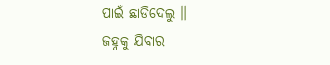ପାଇଁ ଛାଡିଦେଲୁ ॥
ଜହ୍ନକୁ ଯିବାର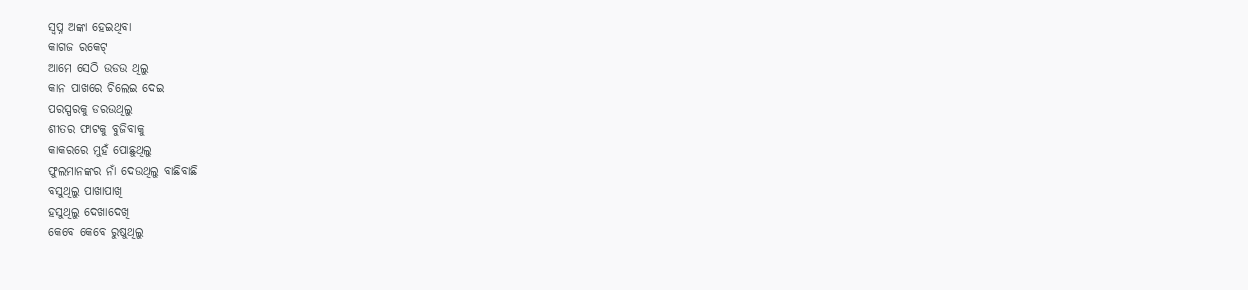ସ୍ୱପ୍ନ ଅଙ୍କା ହେଇଥିବା
କାଗଜ ରକେଟ୍
ଆମେ ସେଠି ଉଡଉ ଥିଲୁ
କାନ ପାଖରେ ଚିଲେଇ ଦେଇ
ପରସ୍ପରକୁ ଡରଉଥିଲୁ
ଶୀତର ଫାଟକୁ ବୁଜିବାକୁ
କାକରରେ ମୁହଁ ପୋଛୁଥିଲୁ
ଫୁଲମାନଙ୍କର ନାଁ ଦେଉଥିଲୁ ବାଛିବାଛି
ବସୁଥିଲୁ ପାଖାପାଖି
ହସୁଥିଲୁ ଦେଖାଦେଖି
କେବେ କେବେ ରୁଷୁଥିଲୁ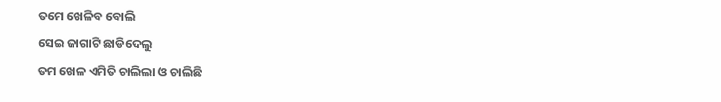ତମେ ଖେଳିବ ବୋଲି
ସେଇ ଜାଗାଟି ଛାଡିଦେଲୁ
ତମ ଖେଳ ଏମିତି ଚାଲିଲା ଓ ଚାଲିଛି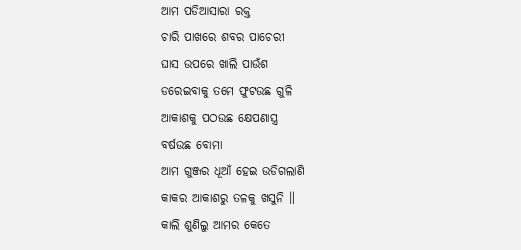ଆମ ପଡିଆସାରା ରକ୍ତ
ଚାରି ପାଖରେ ଶବର ପାଚେରୀ
ଘାସ ଉପରେ ଖାଲି ପାଉଁଶ
ଡରେଇବାକୁ ତମେ ଫୁଟଉଛ ଗୁଳି
ଆକାଶକୁ ପଠଉଛ କ୍ଷେପଣାସ୍ତ୍ର
ବର୍ଷଉଛ ବୋମା
ଆମ ଗୁଞ୍ଜର ଧୂଆଁ ହେଇ ଉଡିଗଲାଣି
କାକର ଆକାଶରୁ ତଳକୁ ଖସୁନି ॥
କାଲି ଶୁଣିଲୁ ଆମର କେତେ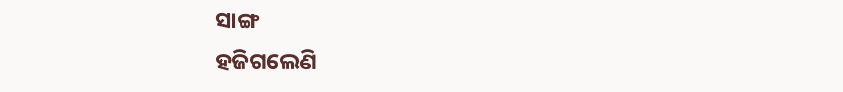ସାଙ୍ଗ
ହଜିଗଲେଣି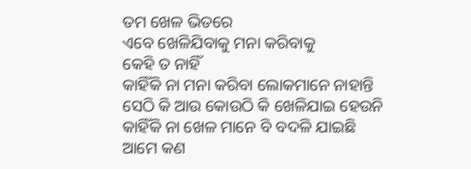ତମ ଖେଳ ଭିତରେ
ଏବେ ଖେଳିଯିବାକୁ ମନା କରିବାକୁ
କେହି ତ ନାହିଁ
କାହିଁକି ନା ମନା କରିବା ଲୋକମାନେ ନାହାନ୍ତି
ସେଠି କି ଆଉ କୋଉଠି କି ଖେଳିଯାଇ ହେଉନି
କାହିଁକି ନା ଖେଳ ମାନେ ବି ବଦଳି ଯାଇଛି
ଆମେ କଣ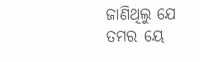ଜାଣିଥିଲୁ ଯେ
ତମର ୟେ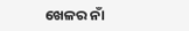ଖେଳର ନାଁ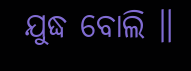ଯୁଦ୍ଧ ବୋଲି ॥